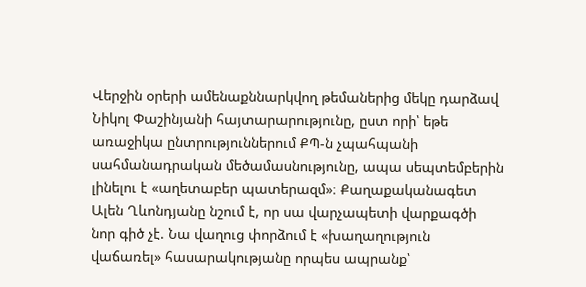Վերջին օրերի ամենաքննարկվող թեմաներից մեկը դարձավ Նիկոլ Փաշինյանի հայտարարությունը, ըստ որի՝ եթե առաջիկա ընտրություններում ՔՊ-ն չպահպանի սահմանադրական մեծամասնությունը, ապա սեպտեմբերին լինելու է «աղետաբեր պատերազմ»։ Քաղաքականագետ Ալեն Ղևոնդյանը նշում է, որ սա վարչապետի վարքագծի նոր գիծ չէ. Նա վաղուց փորձում է «խաղաղություն վաճառել» հասարակությանը որպես ապրանք՝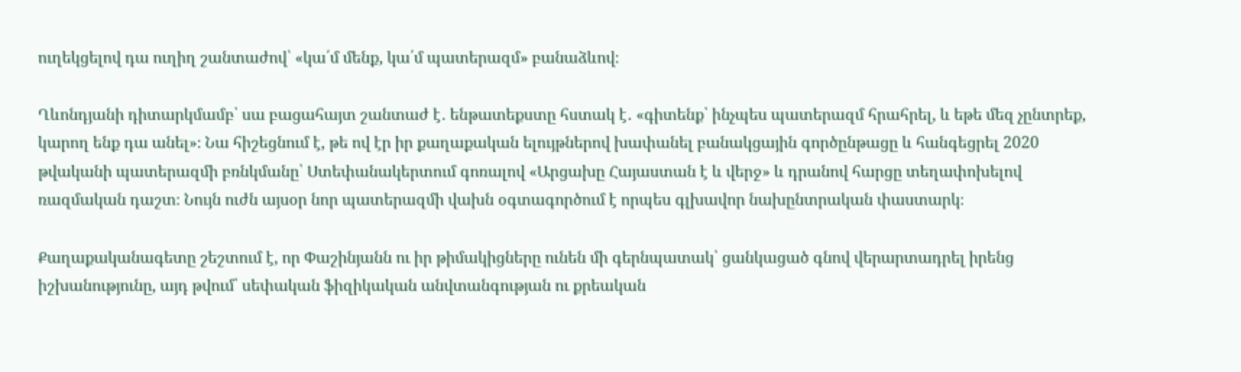ուղեկցելով դա ուղիղ շանտաժով՝ «կա՛մ մենք, կա՛մ պատերազմ» բանաձևով։

Ղևոնդյանի դիտարկմամբ՝ սա բացահայտ շանտաժ է․ ենթատեքստը հստակ է․ «գիտենք՝ ինչպես պատերազմ հրահրել, և եթե մեզ չընտրեք, կարող ենք դա անել»։ Նա հիշեցնում է, թե ով էր իր քաղաքական ելույթներով խափանել բանակցային գործընթացը և հանգեցրել 2020 թվականի պատերազմի բռնկմանը՝ Ստեփանակերտում գոռալով «Արցախը Հայաստան է և վերջ» և դրանով հարցը տեղափոխելով ռազմական դաշտ։ Նույն ուժն այսօր նոր պատերազմի վախն օգտագործում է որպես գլխավոր նախընտրական փաստարկ։

Քաղաքականագետը շեշտում է, որ Փաշինյանն ու իր թիմակիցները ունեն մի գերնպատակ՝ ցանկացած գնով վերարտադրել իրենց իշխանությունը, այդ թվում՝ սեփական ֆիզիկական անվտանգության ու քրեական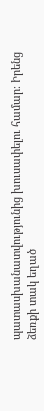պատասխանատվությունից խուսափելու համար։ Իրենց ձեռքի տակ եղած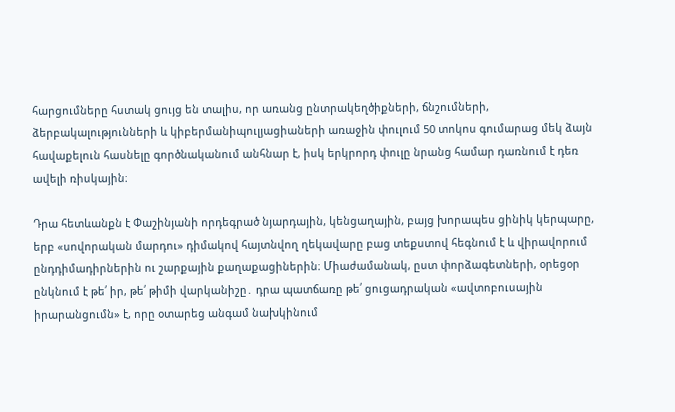հարցումները հստակ ցույց են տալիս, որ առանց ընտրակեղծիքների, ճնշումների, ձերբակալությունների և կիբերմանիպուլյացիաների առաջին փուլում 50 տոկոս գումարաց մեկ ձայն հավաքելուն հասնելը գործնականում անհնար է, իսկ երկրորդ փուլը նրանց համար դառնում է դեռ ավելի ռիսկային։

Դրա հետևանքն է Փաշինյանի որդեգրած նյարդային, կենցաղային, բայց խորապես ցինիկ կերպարը, երբ «սովորական մարդու» դիմակով հայտնվող ղեկավարը բաց տեքստով հեգնում է և վիրավորում ընդդիմադիրներին ու շարքային քաղաքացիներին։ Միաժամանակ, ըստ փորձագետների, օրեցօր ընկնում է թե՛ իր, թե՛ թիմի վարկանիշը․ դրա պատճառը թե՛ ցուցադրական «ավտոբուսային իրարանցումն» է, որը օտարեց անգամ նախկինում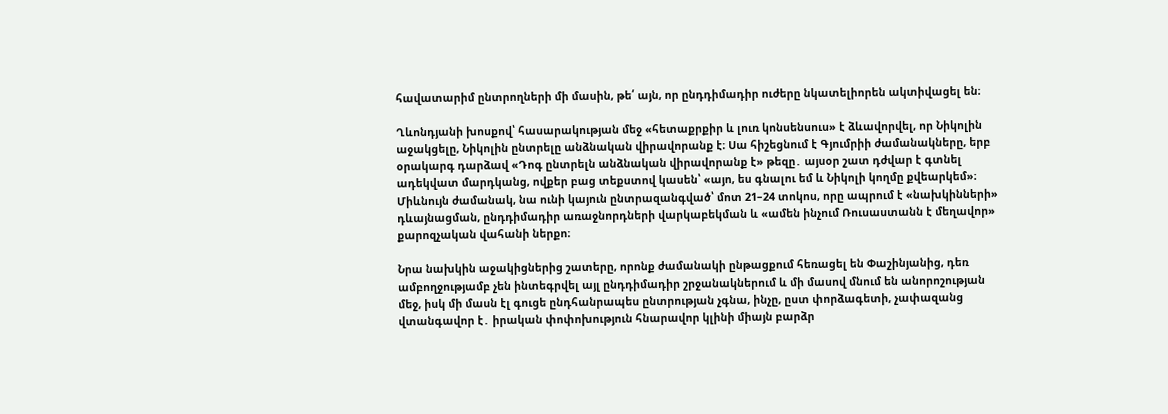հավատարիմ ընտրողների մի մասին, թե՛ այն, որ ընդդիմադիր ուժերը նկատելիորեն ակտիվացել են։

Ղևոնդյանի խոսքով՝ հասարակության մեջ «հետաքրքիր և լուռ կոնսենսուս» է ձևավորվել, որ Նիկոլին աջակցելը, Նիկոլին ընտրելը անձնական վիրավորանք է։ Սա հիշեցնում է Գյումրիի ժամանակները, երբ օրակարգ դարձավ «Դոգ ընտրելն անձնական վիրավորանք է» թեզը․ այսօր շատ դժվար է գտնել ադեկվատ մարդկանց, ովքեր բաց տեքստով կասեն՝ «այո, ես գնալու եմ և Նիկոլի կողմը քվեարկեմ»։ Միևնույն ժամանակ, նա ունի կայուն ընտրազանգված՝ մոտ 21–24 տոկոս, որը ապրում է «նախկինների» դևայնացման, ընդդիմադիր առաջնորդների վարկաբեկման և «ամեն ինչում Ռուսաստանն է մեղավոր» քարոզչական վահանի ներքո։

Նրա նախկին աջակիցներից շատերը, որոնք ժամանակի ընթացքում հեռացել են Փաշինյանից, դեռ ամբողջությամբ չեն ինտեգրվել այլ ընդդիմադիր շրջանակներում և մի մասով մնում են անորոշության մեջ, իսկ մի մասն էլ գուցե ընդհանրապես ընտրության չգնա, ինչը, ըստ փորձագետի, չափազանց վտանգավոր է․ իրական փոփոխություն հնարավոր կլինի միայն բարձր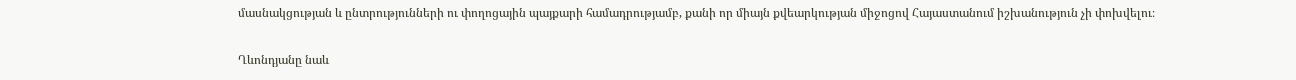մասնակցության և ընտրությունների ու փողոցային պայքարի համադրությամբ, քանի որ միայն քվեարկության միջոցով Հայաստանում իշխանություն չի փոխվելու։

Ղևոնդյանը նաև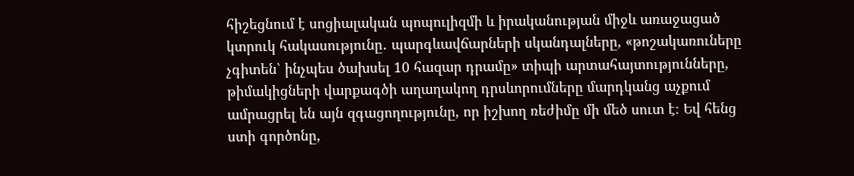հիշեցնում է սոցիալական պոպուլիզմի և իրականության միջև առաջացած կտրուկ հակասությունը․ պարգևավճարների սկանդալները, «թոշակառուները չգիտեն՝ ինչպես ծախսել 10 հազար դրամը» տիպի արտահայտությունները, թիմակիցների վարքագծի աղաղակող դրսևորումները մարդկանց աչքում ամրացրել են այն զգացողությունը, որ իշխող ռեժիմը մի մեծ սուտ է։ Եվ հենց ստի գործոնը,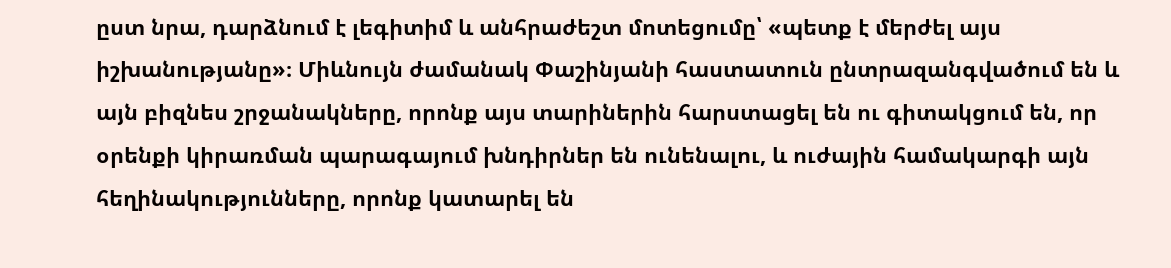ըստ նրա, դարձնում է լեգիտիմ և անհրաժեշտ մոտեցումը՝ «պետք է մերժել այս իշխանությանը»։ Միևնույն ժամանակ Փաշինյանի հաստատուն ընտրազանգվածում են և այն բիզնես շրջանակները, որոնք այս տարիներին հարստացել են ու գիտակցում են, որ օրենքի կիրառման պարագայում խնդիրներ են ունենալու, և ուժային համակարգի այն հեղինակությունները, որոնք կատարել են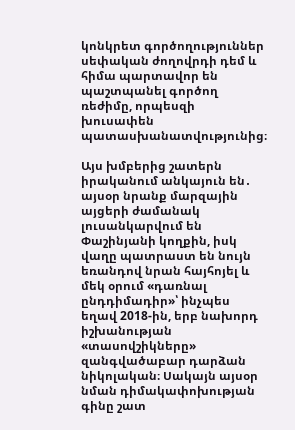կոնկրետ գործողություններ սեփական ժողովրդի դեմ և հիմա պարտավոր են պաշտպանել գործող ռեժիմը, որպեսզի խուսափեն պատասխանատվությունից։

Այս խմբերից շատերն իրականում անկայուն են․ այսօր նրանք մարզային այցերի ժամանակ լուսանկարվում են Փաշինյանի կողքին, իսկ վաղը պատրաստ են նույն եռանդով նրան հայհոյել և մեկ օրում «դառնալ ընդդիմադիր»՝ ինչպես եղավ 2018-ին, երբ նախորդ իշխանության «տասովշիկները» զանգվածաբար դարձան նիկոլական։ Սակայն այսօր նման դիմակափոխության գինը շատ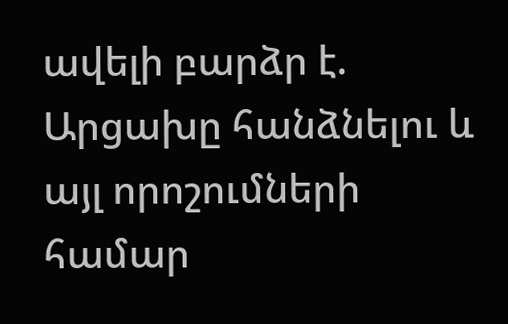ավելի բարձր է. Արցախը հանձնելու և այլ որոշումների համար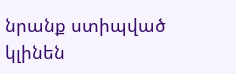նրանք ստիպված կլինեն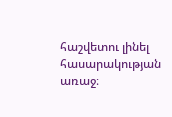հաշվետու լինել հասարակության առաջ։